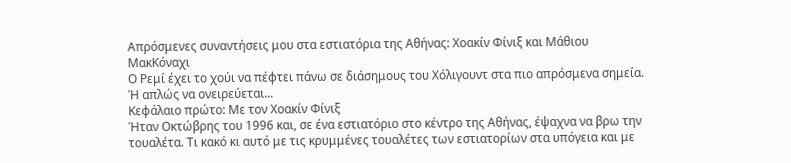Απρόσμενες συναντήσεις μου στα εστιατόρια της Αθήνας: Χοακίν Φίνιξ και Μάθιου ΜακKόναχι
Ο Ρεμί έχει το χούι να πέφτει πάνω σε διάσημους του Χόλιγουντ στα πιο απρόσμενα σημεία. Ή απλώς να ονειρεύεται...
Κεφάλαιο πρώτο: Με τον Χοακίν Φίνιξ
Ήταν Οκτώβρης του 1996 και, σε ένα εστιατόριο στο κέντρο της Αθήνας, έψαχνα να βρω την τουαλέτα. Τι κακό κι αυτό με τις κρυμμένες τουαλέτες των εστιατορίων στα υπόγεια και με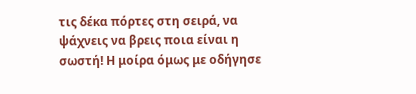τις δέκα πόρτες στη σειρά, να ψάχνεις να βρεις ποια είναι η σωστή! Η μοίρα όμως με οδήγησε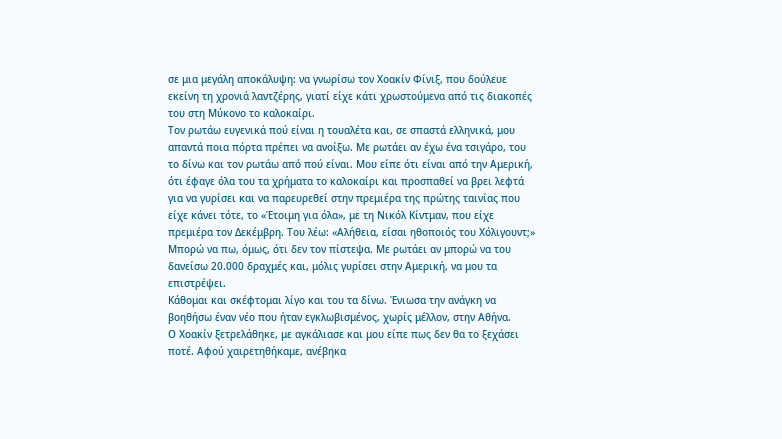σε μια μεγάλη αποκάλυψη: να γνωρίσω τον Χοακίν Φίνιξ, που δούλευε εκείνη τη χρονιά λαντζέρης, γιατί είχε κάτι χρωστούμενα από τις διακοπές του στη Μύκονο το καλοκαίρι.
Τον ρωτάω ευγενικά πού είναι η τουαλέτα και, σε σπαστά ελληνικά, μου απαντά ποια πόρτα πρέπει να ανοίξω. Με ρωτάει αν έχω ένα τσιγάρο, του το δίνω και τον ρωτάω από πού είναι. Μου είπε ότι είναι από την Αμερική, ότι έφαγε όλα του τα χρήματα το καλοκαίρι και προσπαθεί να βρει λεφτά για να γυρίσει και να παρευρεθεί στην πρεμιέρα της πρώτης ταινίας που είχε κάνει τότε, το «Έτοιμη για όλα», με τη Νικόλ Κίντμαν, που είχε πρεμιέρα τον Δεκέμβρη. Του λέω: «Αλήθεια, είσαι ηθοποιός του Χόλιγουντ;» Μπορώ να πω, όμως, ότι δεν τον πίστεψα. Με ρωτάει αν μπορώ να του δανείσω 20.000 δραχμές και, μόλις γυρίσει στην Αμερική, να μου τα επιστρέψει.
Κάθομαι και σκέφτομαι λίγο και του τα δίνω. Ένιωσα την ανάγκη να βοηθήσω έναν νέο που ήταν εγκλωβισμένος, χωρίς μέλλον, στην Αθήνα.
Ο Χοακίν ξετρελάθηκε, με αγκάλιασε και μου είπε πως δεν θα το ξεχάσει ποτέ. Αφού χαιρετηθήκαμε, ανέβηκα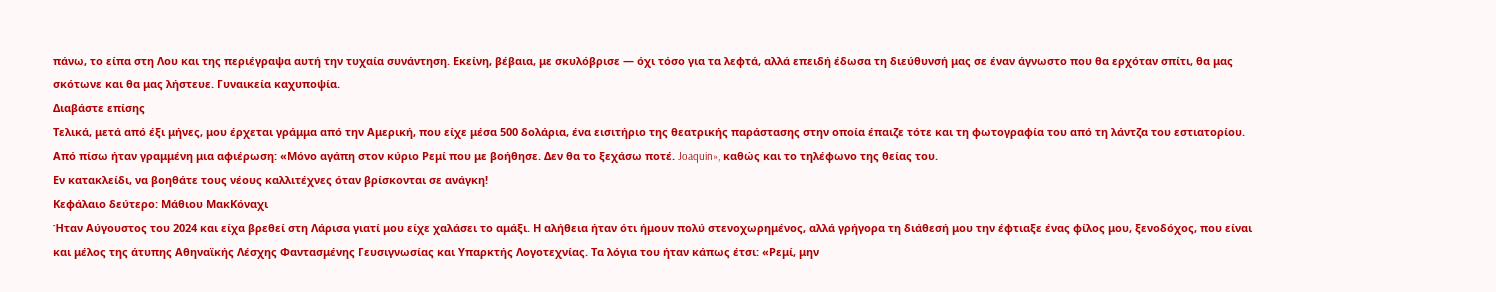πάνω, το είπα στη Λου και της περιέγραψα αυτή την τυχαία συνάντηση. Εκείνη, βέβαια, με σκυλόβρισε — όχι τόσο για τα λεφτά, αλλά επειδή έδωσα τη διεύθυνσή μας σε έναν άγνωστο που θα ερχόταν σπίτι, θα μας σκότωνε και θα μας λήστευε. Γυναικεία καχυποψία.
Διαβάστε επίσης
Τελικά, μετά από έξι μήνες, μου έρχεται γράμμα από την Αμερική, που είχε μέσα 500 δολάρια, ένα εισιτήριο της θεατρικής παράστασης στην οποία έπαιζε τότε και τη φωτογραφία του από τη λάντζα του εστιατορίου. Από πίσω ήταν γραμμένη μια αφιέρωση: «Μόνο αγάπη στον κύριο Ρεμί που με βοήθησε. Δεν θα το ξεχάσω ποτέ. Joaquin», καθώς και το τηλέφωνο της θείας του.
Εν κατακλείδι, να βοηθάτε τους νέους καλλιτέχνες όταν βρίσκονται σε ανάγκη!
Κεφάλαιο δεύτερο: Μάθιου ΜακΚόναχι
Ήταν Αύγουστος του 2024 και είχα βρεθεί στη Λάρισα γιατί μου είχε χαλάσει το αμάξι. Η αλήθεια ήταν ότι ήμουν πολύ στενοχωρημένος, αλλά γρήγορα τη διάθεσή μου την έφτιαξε ένας φίλος μου, ξενοδόχος, που είναι και μέλος της άτυπης Αθηναϊκής Λέσχης Φαντασμένης Γευσιγνωσίας και Υπαρκτής Λογοτεχνίας. Τα λόγια του ήταν κάπως έτσι: «Ρεμί, μην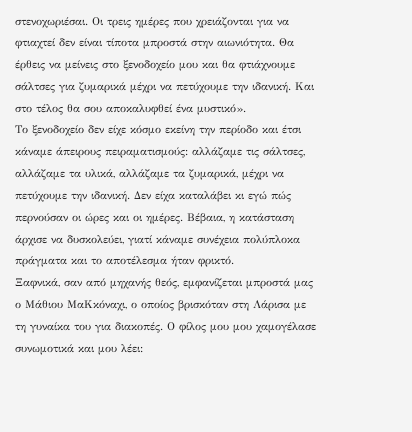στενοχωριέσαι. Οι τρεις ημέρες που χρειάζονται για να φτιαχτεί δεν είναι τίποτα μπροστά στην αιωνιότητα. Θα έρθεις να μείνεις στο ξενοδοχείο μου και θα φτιάχνουμε σάλτσες για ζυμαρικά μέχρι να πετύχουμε την ιδανική. Και στο τέλος θα σου αποκαλυφθεί ένα μυστικό».
Το ξενοδοχείο δεν είχε κόσμο εκείνη την περίοδο και έτσι κάναμε άπειρους πειραματισμούς: αλλάζαμε τις σάλτσες, αλλάζαμε τα υλικά, αλλάζαμε τα ζυμαρικά, μέχρι να πετύχουμε την ιδανική. Δεν είχα καταλάβει κι εγώ πώς περνούσαν οι ώρες και οι ημέρες. Βέβαια, η κατάσταση άρχισε να δυσκολεύει, γιατί κάναμε συνέχεια πολύπλοκα πράγματα και το αποτέλεσμα ήταν φρικτό.
Ξαφνικά, σαν από μηχανής θεός, εμφανίζεται μπροστά μας ο Μάθιου ΜαΚκόναχι, ο οποίος βρισκόταν στη Λάρισα με τη γυναίκα του για διακοπές. Ο φίλος μου μου χαμογέλασε συνωμοτικά και μου λέει: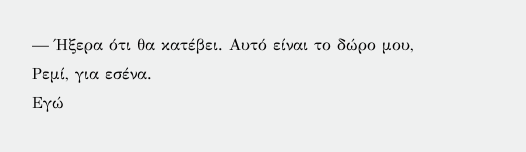— Ήξερα ότι θα κατέβει. Αυτό είναι το δώρο μου, Ρεμί, για εσένα.
Εγώ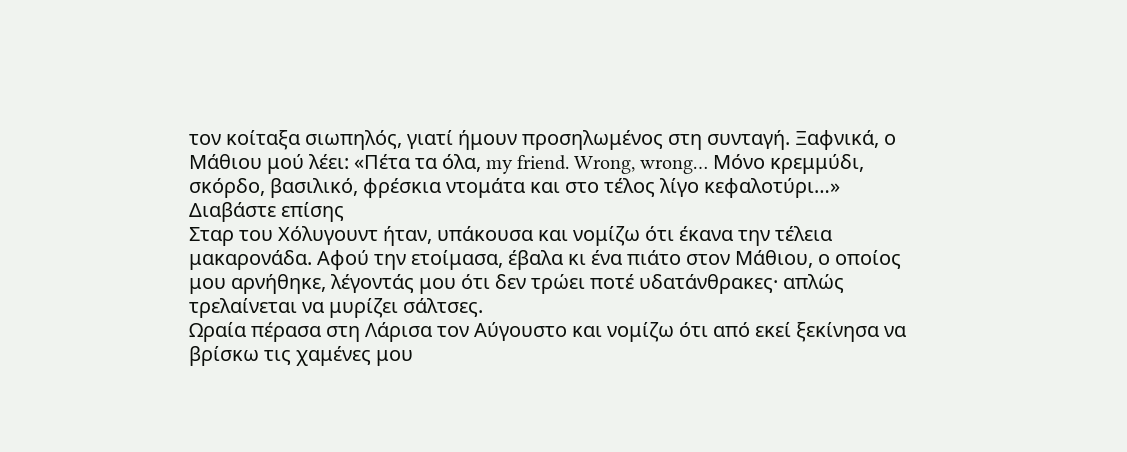τον κοίταξα σιωπηλός, γιατί ήμουν προσηλωμένος στη συνταγή. Ξαφνικά, ο Μάθιου μού λέει: «Πέτα τα όλα, my friend. Wrong, wrong… Μόνο κρεμμύδι, σκόρδο, βασιλικό, φρέσκια ντομάτα και στο τέλος λίγο κεφαλοτύρι…»
Διαβάστε επίσης
Σταρ του Χόλυγουντ ήταν, υπάκουσα και νομίζω ότι έκανα την τέλεια μακαρονάδα. Αφού την ετοίμασα, έβαλα κι ένα πιάτο στον Μάθιου, ο οποίος μου αρνήθηκε, λέγοντάς μου ότι δεν τρώει ποτέ υδατάνθρακες· απλώς τρελαίνεται να μυρίζει σάλτσες.
Ωραία πέρασα στη Λάρισα τον Αύγουστο και νομίζω ότι από εκεί ξεκίνησα να βρίσκω τις χαμένες μου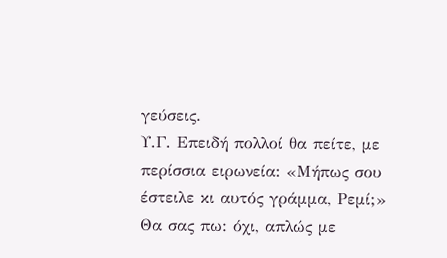γεύσεις.
Υ.Γ. Επειδή πολλοί θα πείτε, με περίσσια ειρωνεία: «Μήπως σου έστειλε κι αυτός γράμμα, Ρεμί;» Θα σας πω: όχι, απλώς με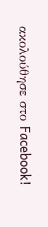ακολούθησε στο Facebook!